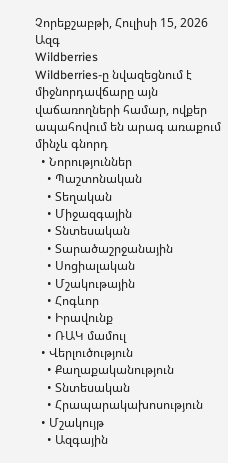Չորեքշաբթի, Հուլիսի 15, 2026
Ազգ
Wildberries
Wildberries-ը նվազեցնում է միջնորդավճարը այն վաճառողների համար, ովքեր ապահովում են արագ առաքում մինչև գնորդ
  • Նորություններ
    • Պաշտոնական
    • Տեղական
    • Միջազգային
    • Տնտեսական
    • Տարածաշրջանային
    • Սոցիալական
    • Մշակութային
    • Հոգևոր
    • Իրավունք
    • ՌԱԿ մամուլ
  • Վերլուծություն
    • Քաղաքականություն
    • Տնտեսական
    • Հրապարակախոսություն
  • Մշակույթ
    • Ազգային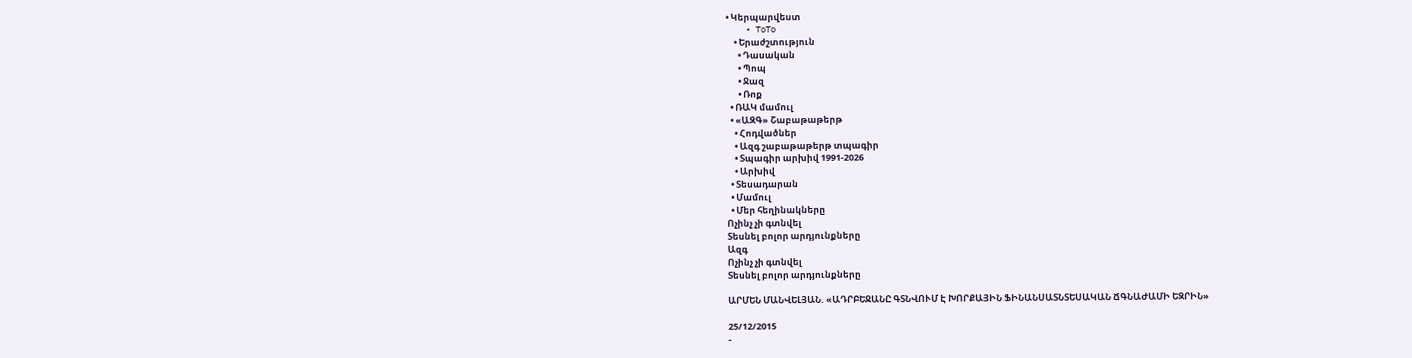• Կերպարվեստ
    • ToTo
    • Երաժշտություն
      • Դասական
      • Պոպ
      • Ջազ
      • Ռոք
  • ՌԱԿ մամուլ
  • «ԱԶԳ» Շաբաթաթերթ
    • Հոդվածներ
    • Ազգ շաբաթաթերթ տպագիր
    • Տպագիր արխիվ 1991-2026
    • Արխիվ
  • Տեսադարան
  • Մամուլ
  • Մեր հեղինակները
Ոչինչ չի գտնվել
Տեսնել բոլոր արդյունքները
Ազգ
Ոչինչ չի գտնվել
Տեսնել բոլոր արդյունքները

ԱՐՄԵՆ ՄԱՆՎԵԼՅԱՆ. «ԱԴՐԲԵՋԱՆԸ ԳՏՆՎՈՒՄ Է ԽՈՐՔԱՅԻՆ ՖԻՆԱՆՍԱՏՆՏԵՍԱԿԱՆ ՃԳՆԱԺԱՄԻ ԵԶՐԻՆ»

25/12/2015
-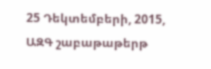25 Դեկտեմբերի, 2015, ԱԶԳ շաբաթաթերթ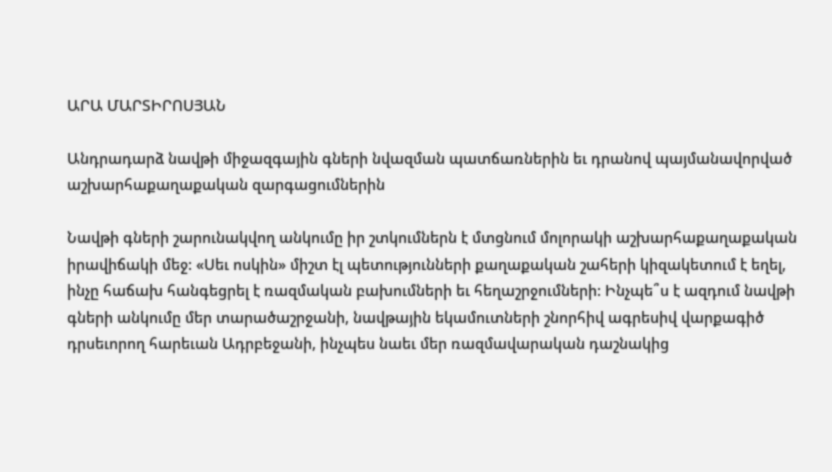ԱՐԱ ՄԱՐՏԻՐՈՍՅԱՆ

Անդրադարձ նավթի միջազգային գների նվազման պատճառներին եւ դրանով պայմանավորված աշխարհաքաղաքական զարգացումներին

Նավթի գների շարունակվող անկումը իր շտկումներն է մտցնում մոլորակի աշխարհաքաղաքական իրավիճակի մեջ: «Սեւ ոսկին» միշտ էլ պետությունների քաղաքական շահերի կիզակետում է եղել, ինչը հաճախ հանգեցրել է ռազմական բախումների եւ հեղաշրջումների: Ինչպե՞ս է ազդում նավթի գների անկումը մեր տարածաշրջանի, նավթային եկամուտների շնորհիվ ագրեսիվ վարքագիծ դրսեւորող հարեւան Ադրբեջանի, ինչպես նաեւ մեր ռազմավարական դաշնակից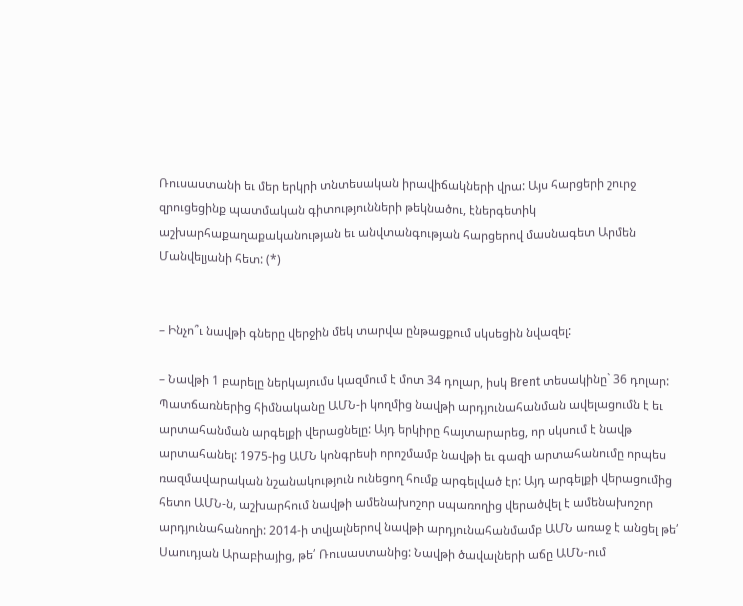Ռուսաստանի եւ մեր երկրի տնտեսական իրավիճակների վրա: Այս հարցերի շուրջ զրուցեցինք պատմական գիտությունների թեկնածու, էներգետիկ աշխարհաքաղաքականության եւ անվտանգության հարցերով մասնագետ Արմեն Մանվելյանի հետ: (*)


– Ինչո՞ւ նավթի գները վերջին մեկ տարվա ընթացքում սկսեցին նվազել:

– Նավթի 1 բարելը ներկայումս կազմում է մոտ 34 դոլար, իսկ Brent տեսակինը` 36 դոլար: Պատճառներից հիմնականը ԱՄՆ-ի կողմից նավթի արդյունահանման ավելացումն է եւ արտահանման արգելքի վերացնելը: Այդ երկիրը հայտարարեց, որ սկսում է նավթ արտահանել: 1975-ից ԱՄՆ կոնգրեսի որոշմամբ նավթի եւ գազի արտահանումը որպես ռազմավարական նշանակություն ունեցող հումք արգելված էր: Այդ արգելքի վերացումից հետո ԱՄՆ-ն, աշխարհում նավթի ամենախոշոր սպառողից վերածվել է ամենախոշոր արդյունահանողի: 2014-ի տվյալներով նավթի արդյունահանմամբ ԱՄՆ առաջ է անցել թե՛ Սաուդյան Արաբիայից, թե՛ Ռուսաստանից: Նավթի ծավալների աճը ԱՄՆ-ում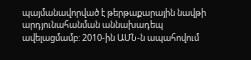պայմանավորված է թերթաքարային նավթի արդյունահանման աննախադեպ ավելացմամբ: 2010-ին ԱՄՆ-ն ապահովում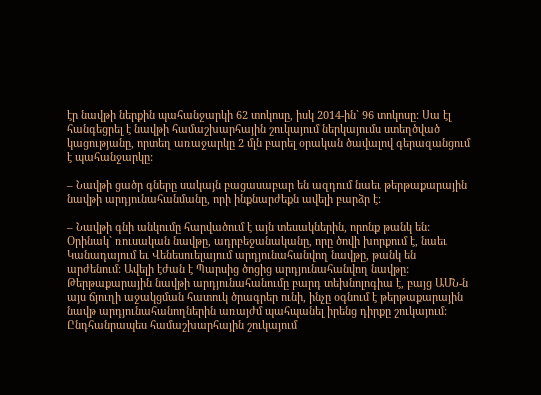էր նավթի ներքին պահանջարկի 62 տոկոսը, իսկ 2014-ին` 96 տոկոսը: Սա էլ հանգեցրել է նավթի համաշխարհային շուկայում ներկայումս ստեղծված կացությանը, որտեղ առաջարկը 2 մլն բարել օրական ծավալով գերազանցում է պահանջարկը:

– Նավթի ցածր գները սակայն բացասաբար են ազդում նաեւ թերթաքարային նավթի արդյունահանմանը, որի ինքնարժեքն ավելի բարձր է:

– Նավթի գնի անկումը հարվածում է այն տեսակներին, որոնք թանկ են: Օրինակ` ռուսական նավթը, ադրբեջանականը, որը ծովի խորքում է, նաեւ Կանադայում եւ Վենեսուելայում արդյունահանվող նավթը, թանկ են արժենում: Ավելի էժան է Պարսից ծոցից արդյունահանվող նավթը: Թերթաքարային նավթի արդյունահանումը բարդ տեխնոլոգիա է, բայց ԱՄՆ-ն այս ճյուղի աջակցման հատուկ ծրագրեր ունի, ինչը օգնում է թերթաքարային նավթ արդյունահանողներին առայժմ պահպանել իրենց դիրքը շուկայում: Ընդհանրապես համաշխարհային շուկայում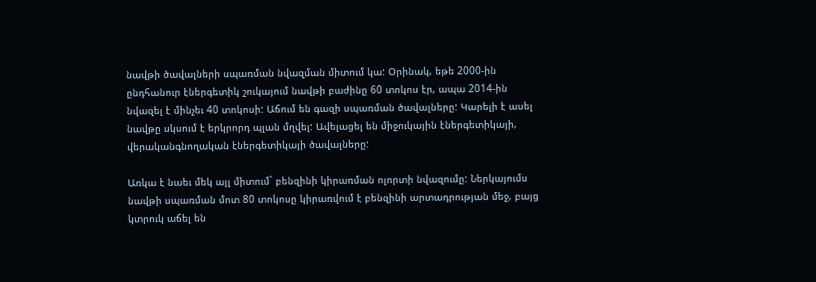նավթի ծավալների սպառման նվազման միտում կա: Օրինակ, եթե 2000-ին ընդհանուր էներգետիկ շուկայում նավթի բաժինը 60 տոկոս էր, ապա 2014-ին նվազել է մինչեւ 40 տոկոսի: Աճում են գազի սպառման ծավալները: Կարելի է ասել նավթը սկսում է երկրորդ պլան մղվել: Ավելացել են միջուկային էներգետիկայի, վերականգնողական էներգետիկայի ծավալները:

Առկա է նաեւ մեկ այլ միտում` բենզինի կիրառման ոլորտի նվազումը: Ներկայումս նավթի սպառման մոտ 80 տոկոսը կիրառվում է բենզինի արտադրության մեջ, բայց կտրուկ աճել են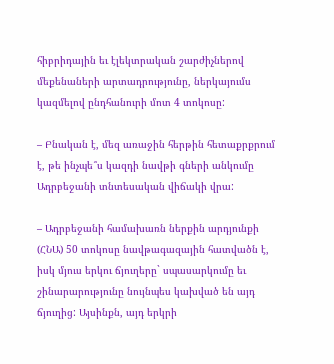հիբրիդային եւ էլեկտրական շարժիչներով մեքենաների արտադրությունը, ներկայումս կազմելով ընդհանուրի մոտ 4 տոկոսը:

– Բնական է, մեզ առաջին հերթին հետաքրքրում է, թե ինչպե՞ս կազդի նավթի գների անկումը Ադրբեջանի տնտեսական վիճակի վրա:

– Ադրբեջանի համախառն ներքին արդյունքի (ՀՆԱ) 50 տոկոսը նավթագազային հատվածն է, իսկ մյուս երկու ճյուղերը` սպասարկումը եւ շինարարությունը նույնպես կախված են այդ ճյուղից: Այսինքն, այդ երկրի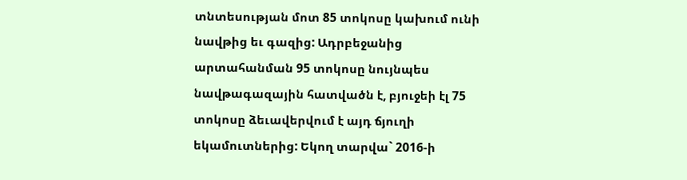տնտեսության մոտ 85 տոկոսը կախում ունի նավթից եւ գազից: Ադրբեջանից արտահանման 95 տոկոսը նույնպես նավթագազային հատվածն է, բյուջեի էլ 75 տոկոսը ձեւավերվում է այդ ճյուղի եկամուտներից: Եկող տարվա` 2016-ի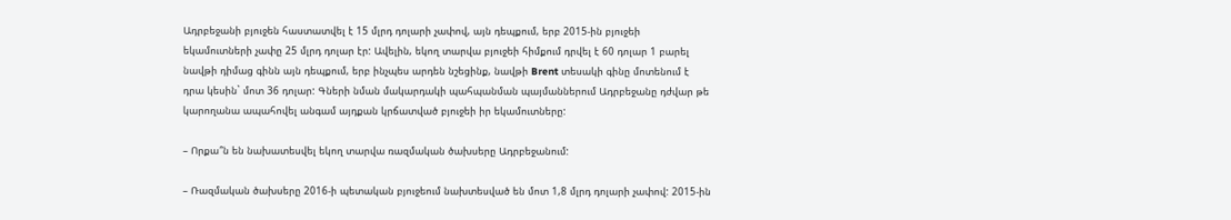Ադրբեջանի բյուջեն հաստատվել է 15 մլրդ դոլարի չափով, այն դեպքում, երբ 2015-ին բյուջեի եկամուտների չափը 25 մլրդ դոլար էր: Ավելին, եկող տարվա բյուջեի հիմքում դրվել է 60 դոլար 1 բարել նավթի դիմաց գինն այն դեպքում, երբ ինչպես արդեն նշեցինք, նավթի Brent տեսակի գինը մոտենում է դրա կեսին` մոտ 36 դոլար: Գների նման մակարդակի պահպանման պայմաններում Ադրբեջանը դժվար թե կարողանա ապահովել անգամ այդքան կրճատված բյուջեի իր եկամուտները:

– Որքա՞ն են նախատեսվել եկող տարվա ռազմական ծախսերը Ադրբեջանում:

– Ռազմական ծախսերը 2016-ի պետական բյուջեում նախտեսված են մոտ 1,8 մլրդ դոլարի չափով: 2015-ին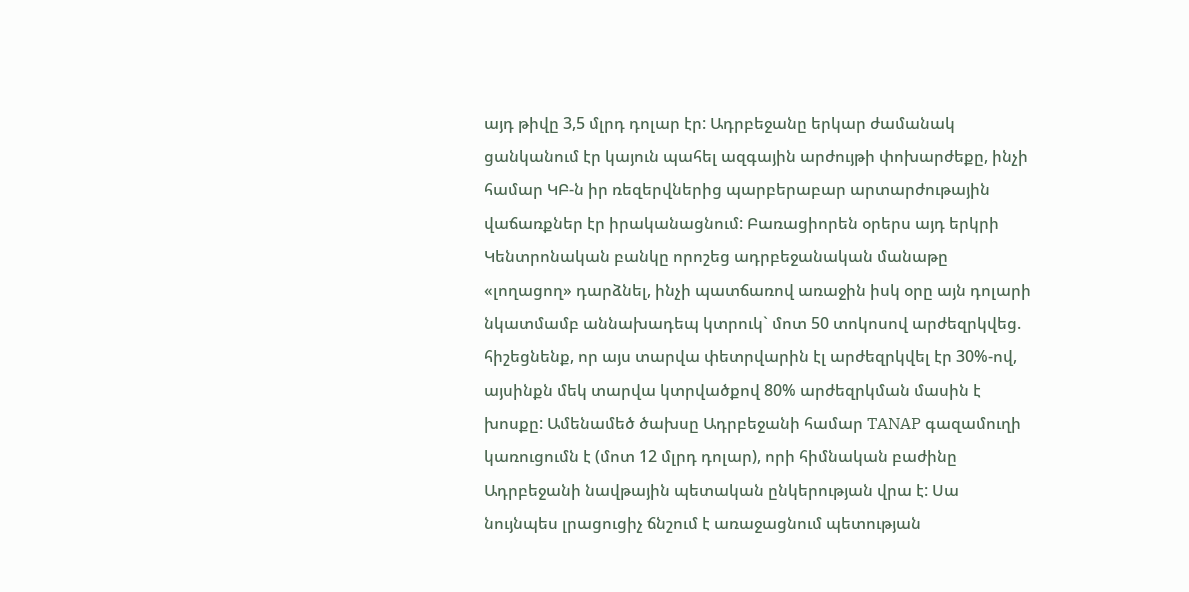այդ թիվը 3,5 մլրդ դոլար էր: Ադրբեջանը երկար ժամանակ ցանկանում էր կայուն պահել ազգային արժույթի փոխարժեքը, ինչի համար ԿԲ-ն իր ռեզերվներից պարբերաբար արտարժութային վաճառքներ էր իրականացնում: Բառացիորեն օրերս այդ երկրի Կենտրոնական բանկը որոշեց ադրբեջանական մանաթը «լողացող» դարձնել, ինչի պատճառով առաջին իսկ օրը այն դոլարի նկատմամբ աննախադեպ կտրուկ` մոտ 50 տոկոսով արժեզրկվեց. հիշեցնենք, որ այս տարվա փետրվարին էլ արժեզրկվել էր 30%-ով, այսինքն մեկ տարվա կտրվածքով 80% արժեզրկման մասին է խոսքը: Ամենամեծ ծախսը Ադրբեջանի համար TANAP գազամուղի կառուցումն է (մոտ 12 մլրդ դոլար), որի հիմնական բաժինը Ադրբեջանի նավթային պետական ընկերության վրա է: Սա նույնպես լրացուցիչ ճնշում է առաջացնում պետության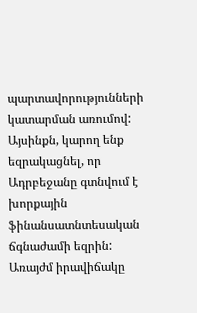պարտավորությունների կատարման առումով: Այսինքն, կարող ենք եզրակացնել, որ Ադրբեջանը գտնվում է խորքային ֆինանսատնտեսական ճգնաժամի եզրին: Առայժմ իրավիճակը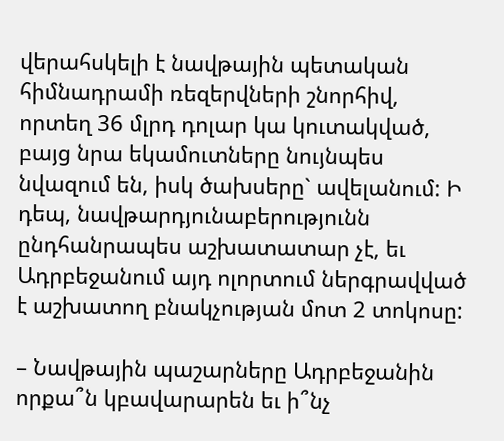վերահսկելի է նավթային պետական հիմնադրամի ռեզերվների շնորհիվ, որտեղ 36 մլրդ դոլար կա կուտակված, բայց նրա եկամուտները նույնպես նվազում են, իսկ ծախսերը` ավելանում: Ի դեպ, նավթարդյունաբերությունն ընդհանրապես աշխատատար չէ, եւ Ադրբեջանում այդ ոլորտում ներգրավված է աշխատող բնակչության մոտ 2 տոկոսը:

– Նավթային պաշարները Ադրբեջանին որքա՞ն կբավարարեն եւ ի՞նչ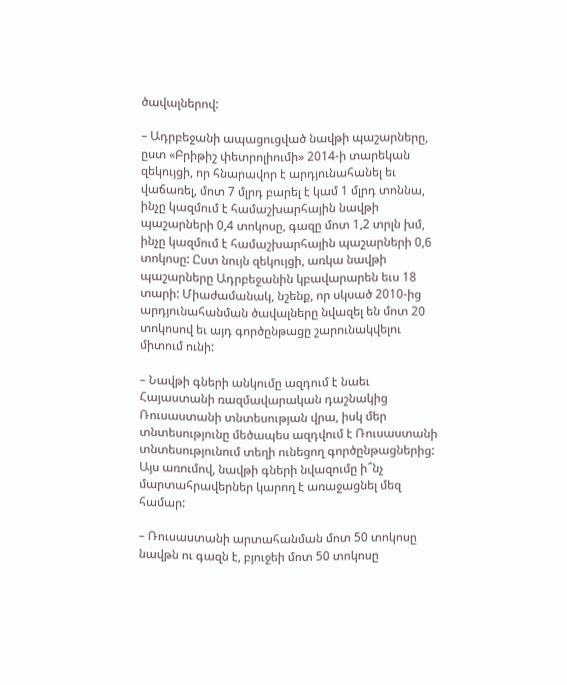ծավալներով:

– Ադրբեջանի ապացուցված նավթի պաշարները, ըստ «Բրիթիշ փետրոլիումի» 2014-ի տարեկան զեկույցի, որ հնարավոր է արդյունահանել եւ վաճառել, մոտ 7 մլրդ բարել է կամ 1 մլրդ տոննա, ինչը կազմում է համաշխարհային նավթի պաշարների 0,4 տոկոսը, գազը մոտ 1,2 տրլն խմ, ինչը կազմում է համաշխարհային պաշարների 0,6 տոկոսը: Ըստ նույն զեկույցի, առկա նավթի պաշարները Ադրբեջանին կբավարարեն եւս 18 տարի: Միաժամանակ, նշենք, որ սկսած 2010-ից արդյունահանման ծավալները նվազել են մոտ 20 տոկոսով եւ այդ գործընթացը շարունակվելու միտում ունի:

– Նավթի գների անկումը ազդում է նաեւ Հայաստանի ռազմավարական դաշնակից Ռուսաստանի տնտեսության վրա, իսկ մեր տնտեսությունը մեծապես ազդվում է Ռուսաստանի տնտեսությունում տեղի ունեցող գործընթացներից: Այս առումով, նավթի գների նվազումը ի՞նչ մարտահրավերներ կարող է առաջացնել մեզ համար:

– Ռուսաստանի արտահանման մոտ 50 տոկոսը նավթն ու գազն է, բյուջեի մոտ 50 տոկոսը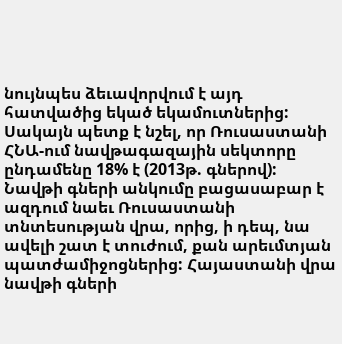նույնպես ձեւավորվում է այդ հատվածից եկած եկամուտներից: Սակայն պետք է նշել, որ Ռուսաստանի ՀՆԱ-ում նավթագազային սեկտորը ընդամենը 18% է (2013թ. գներով): Նավթի գների անկումը բացասաբար է ազդում նաեւ Ռուսաստանի տնտեսության վրա, որից, ի դեպ, նա ավելի շատ է տուժում, քան արեւմտյան պատժամիջոցներից: Հայաստանի վրա նավթի գների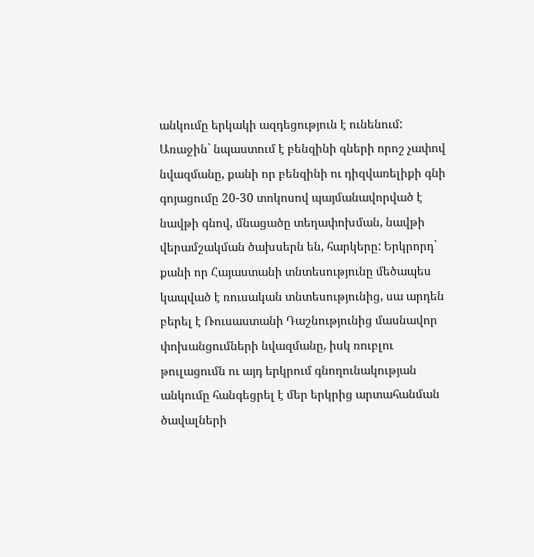անկումը երկակի ազդեցություն է ունենում: Առաջին` նպաստում է բենզինի գների որոշ չափով նվազմանը, քանի որ բենզինի ու դիզվառելիքի գնի գոյացումը 20-30 տոկոսով պայմանավորված է նավթի գնով, մնացածը տեղափոխման, նավթի վերամշակման ծախսերն են, հարկերը: Երկրորդ` քանի որ Հայաստանի տնտեսությունը մեծապես կապված է ռուսական տնտեսությունից, սա արդեն բերել է Ռուսաստանի Դաշնությունից մասնավոր փոխանցումների նվազմանը, իսկ ռուբլու թուլացումն ու այդ երկրում գնողունակության անկումը հանգեցրել է մեր երկրից արտահանման ծավալների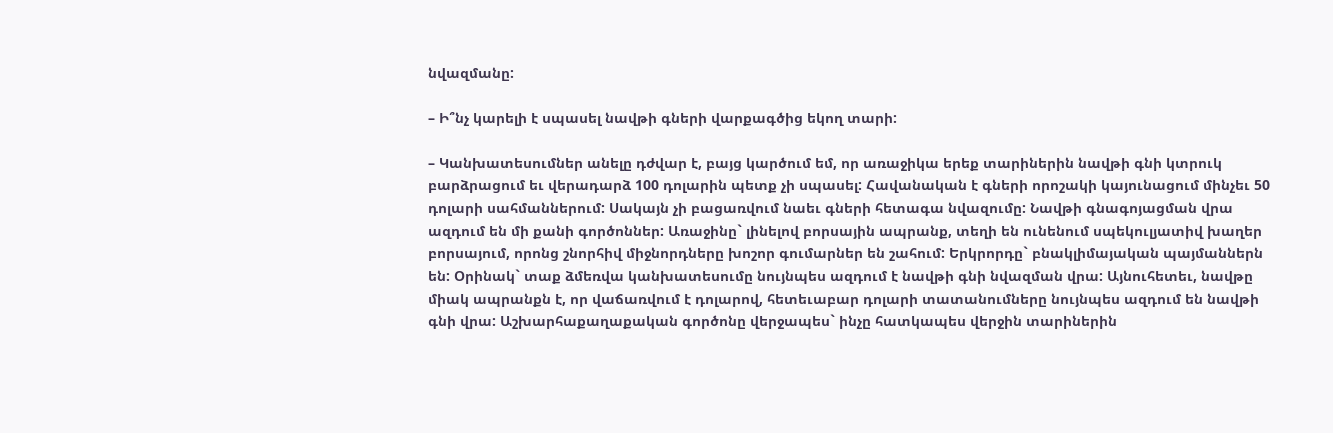նվազմանը:

– Ի՞նչ կարելի է սպասել նավթի գների վարքագծից եկող տարի:

– Կանխատեսումներ անելը դժվար է, բայց կարծում եմ, որ առաջիկա երեք տարիներին նավթի գնի կտրուկ բարձրացում եւ վերադարձ 100 դոլարին պետք չի սպասել: Հավանական է գների որոշակի կայունացում մինչեւ 50 դոլարի սահմաններում: Սակայն չի բացառվում նաեւ գների հետագա նվազումը: Նավթի գնագոյացման վրա ազդում են մի քանի գործոններ: Առաջինը` լինելով բորսային ապրանք, տեղի են ունենում սպեկուլյատիվ խաղեր բորսայում, որոնց շնորհիվ միջնորդները խոշոր գումարներ են շահում: Երկրորդը` բնակլիմայական պայմաններն են: Օրինակ` տաք ձմեռվա կանխատեսումը նույնպես ազդում է նավթի գնի նվազման վրա: Այնուհետեւ, նավթը միակ ապրանքն է, որ վաճառվում է դոլարով, հետեւաբար դոլարի տատանումները նույնպես ազդում են նավթի գնի վրա: Աշխարհաքաղաքական գործոնը վերջապես` ինչը հատկապես վերջին տարիներին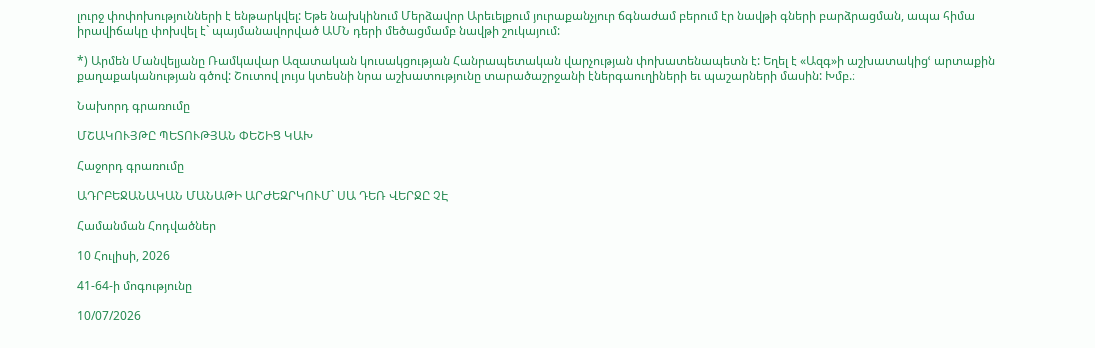լուրջ փոփոխությունների է ենթարկվել: Եթե նախկինում Մերձավոր Արեւելքում յուրաքանչյուր ճգնաժամ բերում էր նավթի գների բարձրացման, ապա հիմա իրավիճակը փոխվել է` պայմանավորված ԱՄՆ դերի մեծացմամբ նավթի շուկայում:

*) Արմեն Մանվելյանը Ռամկավար Ազատական կուսակցության Հանրապետական վարչության փոխատենապետն է: Եղել է «Ազգ»ի աշխատակիցՙ արտաքին քաղաքականության գծով: Շուտով լույս կտեսնի նրա աշխատությունը տարածաշրջանի էներգաուղիների եւ պաշարների մասին: Խմբ.։

Նախորդ գրառումը

ՄՇԱԿՈՒՅԹԸ ՊԵՏՈՒԹՅԱՆ ՓԵՇԻՑ ԿԱԽ

Հաջորդ գրառումը

ԱԴՐԲԵՋԱՆԱԿԱՆ ՄԱՆԱԹԻ ԱՐԺԵԶՐԿՈՒՄ` ՍԱ ԴԵՌ ՎԵՐՋԸ ՉԷ

Համանման Հոդվածներ

10 Հուլիսի, 2026

41-64-ի մոգությունը

10/07/2026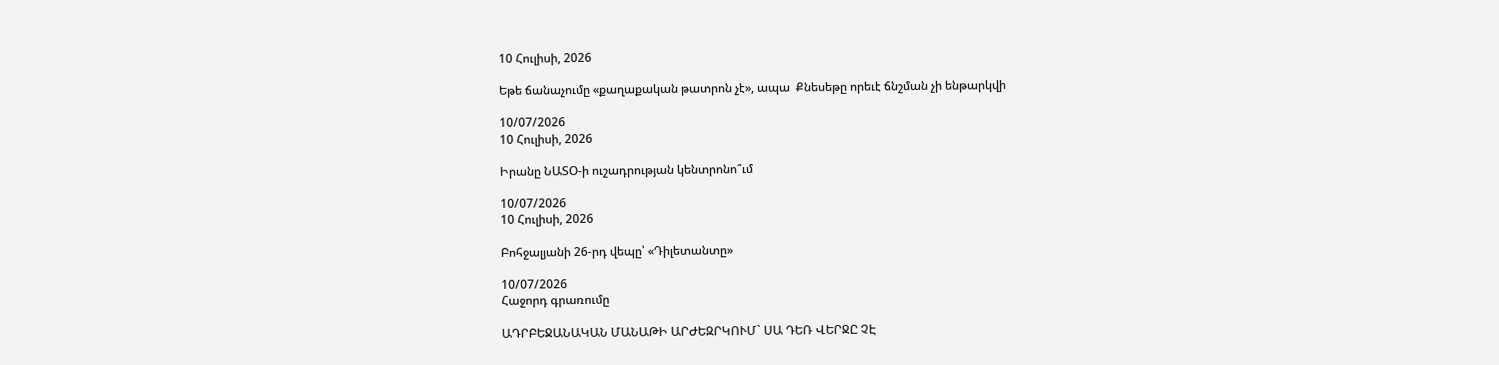10 Հուլիսի, 2026

Եթե ճանաչումը «քաղաքական թատրոն չէ», ապա  Քնեսեթը որեւէ ճնշման չի ենթարկվի

10/07/2026
10 Հուլիսի, 2026

Իրանը ՆԱՏՕ-ի ուշադրության կենտրոնո՞ւմ

10/07/2026
10 Հուլիսի, 2026

Բոհջալյանի 26-րդ վեպը՝ «Դիլետանտը»

10/07/2026
Հաջորդ գրառումը

ԱԴՐԲԵՋԱՆԱԿԱՆ ՄԱՆԱԹԻ ԱՐԺԵԶՐԿՈՒՄ` ՍԱ ԴԵՌ ՎԵՐՋԸ ՉԷ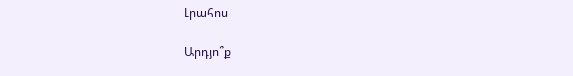Լրահոս

Արդյո՞ք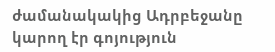ժամանակակից Ադրբեջանը կարող էր գոյություն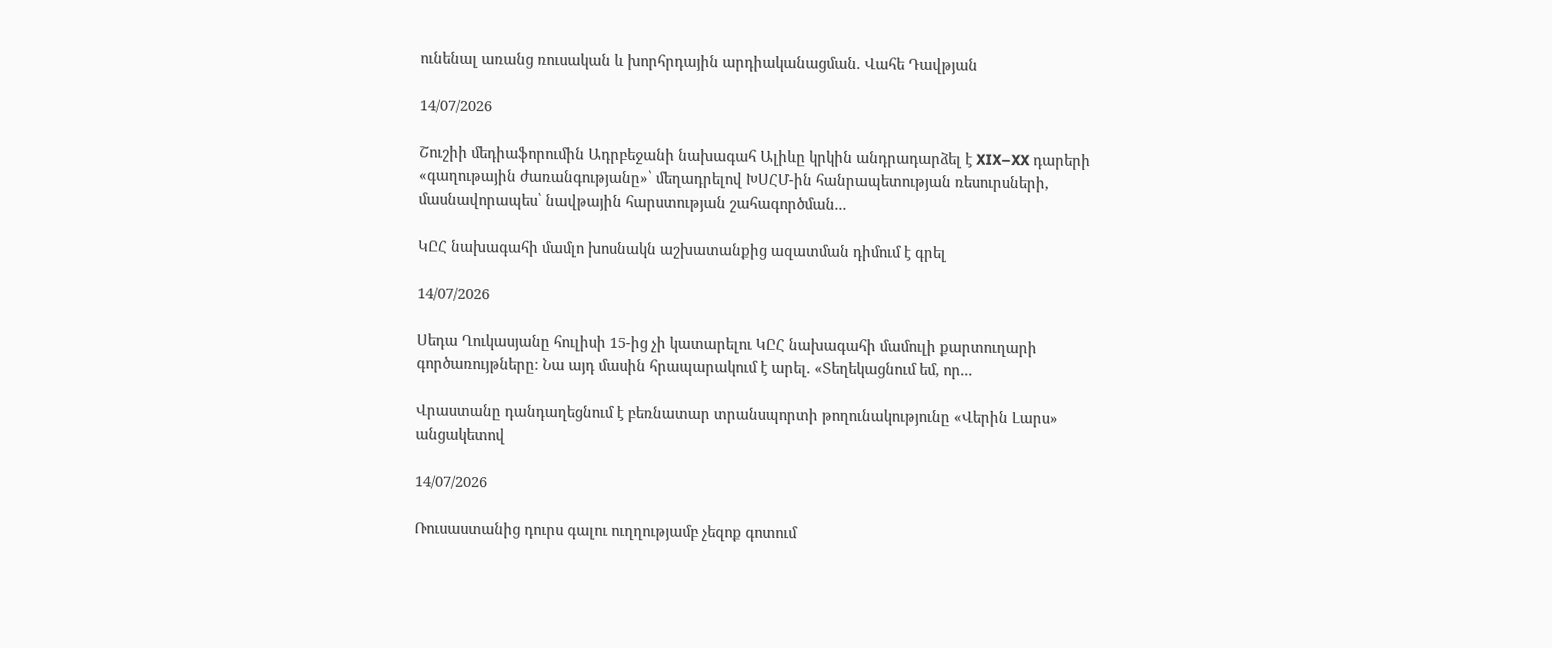ունենալ առանց ռուսական և խորհրդային արդիականացման. Վահե Դավթյան

14/07/2026

Շուշիի մեդիաֆորումին Ադրբեջանի նախագահ Ալիևը կրկին անդրադարձել է XIX–XX դարերի «գաղութային ժառանգությանը»՝ մեղադրելով ԽՍՀՄ-ին հանրապետության ռեսուրսների, մասնավորապես՝ նավթային հարստության շահագործման...

ԿԸՀ նախագահի մամլո խոսնակն աշխատանքից ազատման դիմում է գրել

14/07/2026

Սեդա Ղուկասյանը հուլիսի 15-ից չի կատարելու ԿԸՀ նախագահի մամուլի քարտուղարի գործառույթները։ Նա այդ մասին հրապարակում է արել. «Տեղեկացնում եմ, որ...

Վրաստանը դանդաղեցնում է բեռնատար տրանսպորտի թողունակությունը «Վերին Լարս» անցակետով

14/07/2026

Ռուսաստանից դուրս գալու ուղղությամբ չեզոք գոտում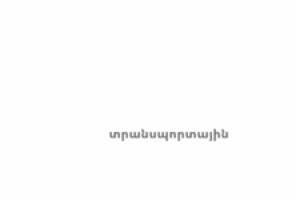տրանսպորտային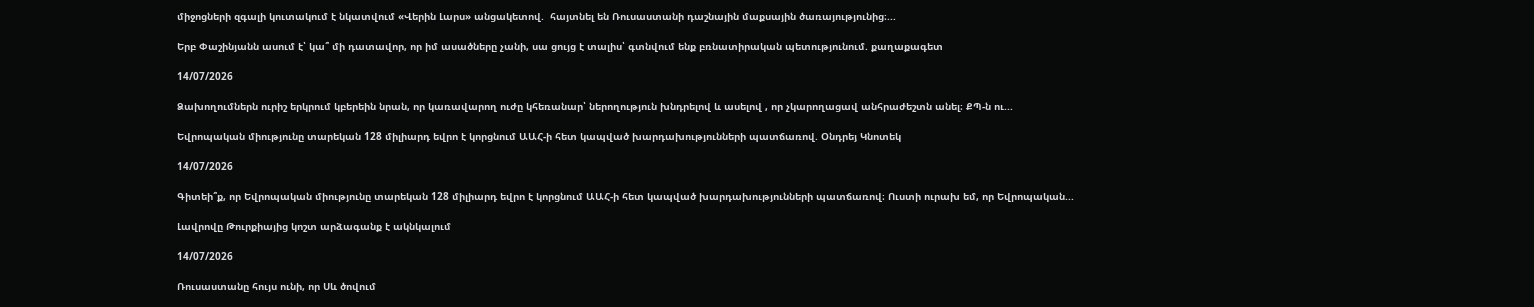միջոցների զգալի կուտակում է նկատվում «Վերին Լարս» անցակետով.  հայտնել են Ռուսաստանի դաշնային մաքսային ծառայությունից։...

Երբ Փաշինյանն ասում է՝ կա՞ մի դատավոր, որ իմ ասածները չանի, սա ցույց է տալիս՝ գտնվում ենք բռնատիրական պետությունում. քաղաքագետ

14/07/2026

Ձախողումներն ուրիշ երկրում կբերեին նրան, որ կառավարող ուժը կհեռանար՝ ներողություն խնդրելով և ասելով , որ չկարողացավ անհրաժեշտն անել։ ՔՊ-ն ու...

Եվրոպական միությունը տարեկան 128 միլիարդ եվրո է կորցնում ԱԱՀ-ի հետ կապված խարդախությունների պատճառով. Օնդրեյ Կնոտեկ

14/07/2026

Գիտեի՞ք, որ Եվրոպական միությունը տարեկան 128 միլիարդ եվրո է կորցնում ԱԱՀ-ի հետ կապված խարդախությունների պատճառով։ Ուստի ուրախ եմ, որ Եվրոպական...

Լավրովը Թուրքիայից կոշտ արձագանք է ակնկալում

14/07/2026

Ռուսաստանը հույս ունի, որ Սև ծովում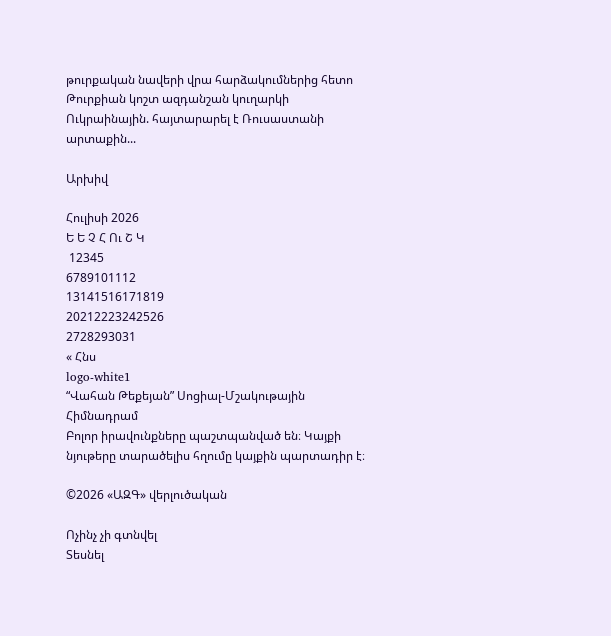թուրքական նավերի վրա հարձակումներից հետո Թուրքիան կոշտ ազդանշան կուղարկի Ուկրաինային. հայտարարել է Ռուսաստանի արտաքին...

Արխիվ

Հուլիսի 2026
Ե Ե Չ Հ Ու Շ Կ
 12345
6789101112
13141516171819
20212223242526
2728293031
« Հնս
logo-white1
“Վահան Թեքեյան” Սոցիալ-Մշակութային Հիմնադրամ
Բոլոր իրավունքները պաշտպանված են։ Կայքի նյութերը տարածելիս հղումը կայքին պարտադիր է։

©2026 «ԱԶԳ» վերլուծական

Ոչինչ չի գտնվել
Տեսնել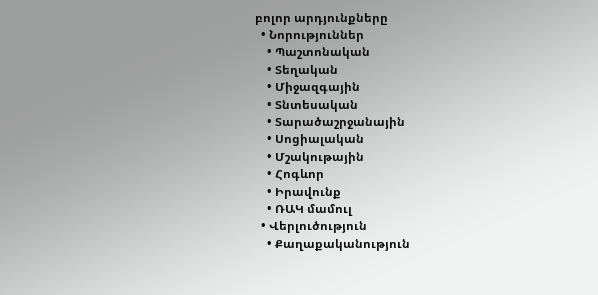բոլոր արդյունքները
  • Նորություններ
    • Պաշտոնական
    • Տեղական
    • Միջազգային
    • Տնտեսական
    • Տարածաշրջանային
    • Սոցիալական
    • Մշակութային
    • Հոգևոր
    • Իրավունք
    • ՌԱԿ մամուլ
  • Վերլուծություն
    • Քաղաքականություն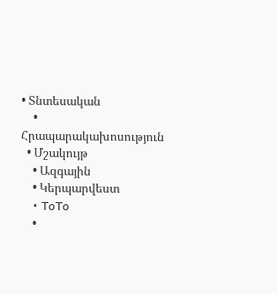• Տնտեսական
    • Հրապարակախոսություն
  • Մշակույթ
    • Ազգային
    • Կերպարվեստ
    • ToTo
    •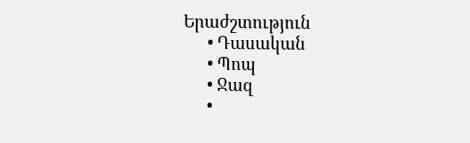Երաժշտություն
      • Դասական
      • Պոպ
      • Ջազ
      •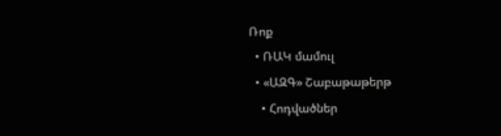Ռոք
  • ՌԱԿ մամուլ
  • «ԱԶԳ» Շաբաթաթերթ
    • Հոդվածներ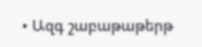• Ազգ շաբաթաթերթ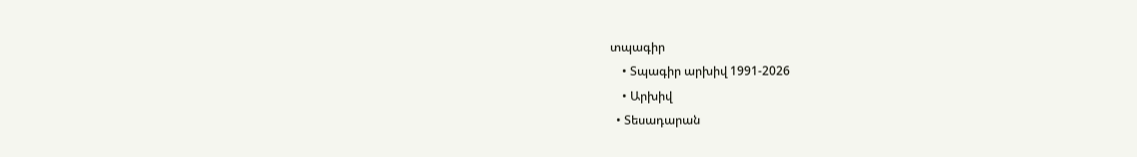տպագիր
    • Տպագիր արխիվ 1991-2026
    • Արխիվ
  • Տեսադարան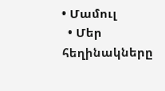• Մամուլ
  • Մեր հեղինակները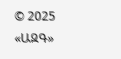© 2025 «ԱԶԳ»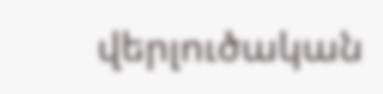վերլուծական